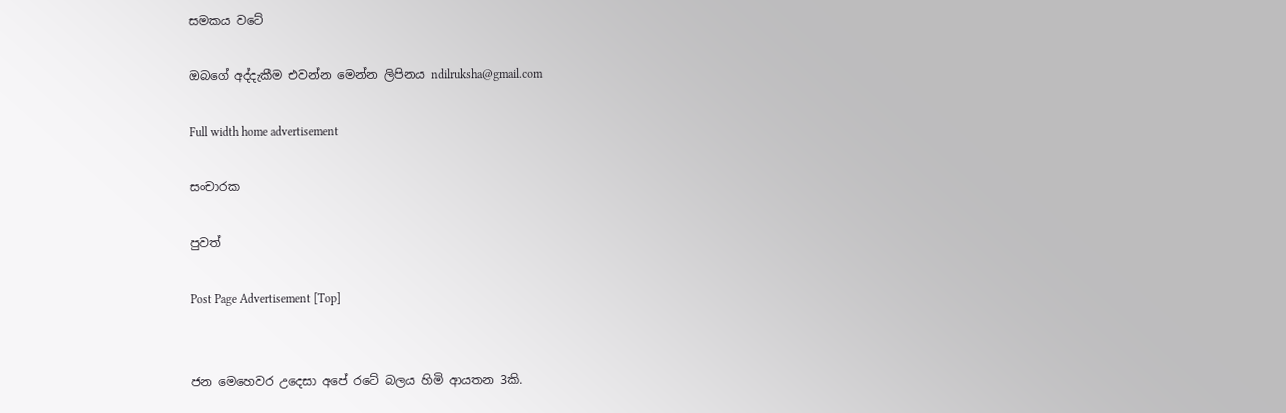සමකය වටේ

ඔබගේ අද්දැකීම එවන්න මෙන්න ලිපිනය ndilruksha@gmail.com

Full width home advertisement

සංචාරක

පුවත්

Post Page Advertisement [Top]


ජන මෙහෙවර උදෙසා අපේ රටේ බලය හිමි ආයතන 3කි.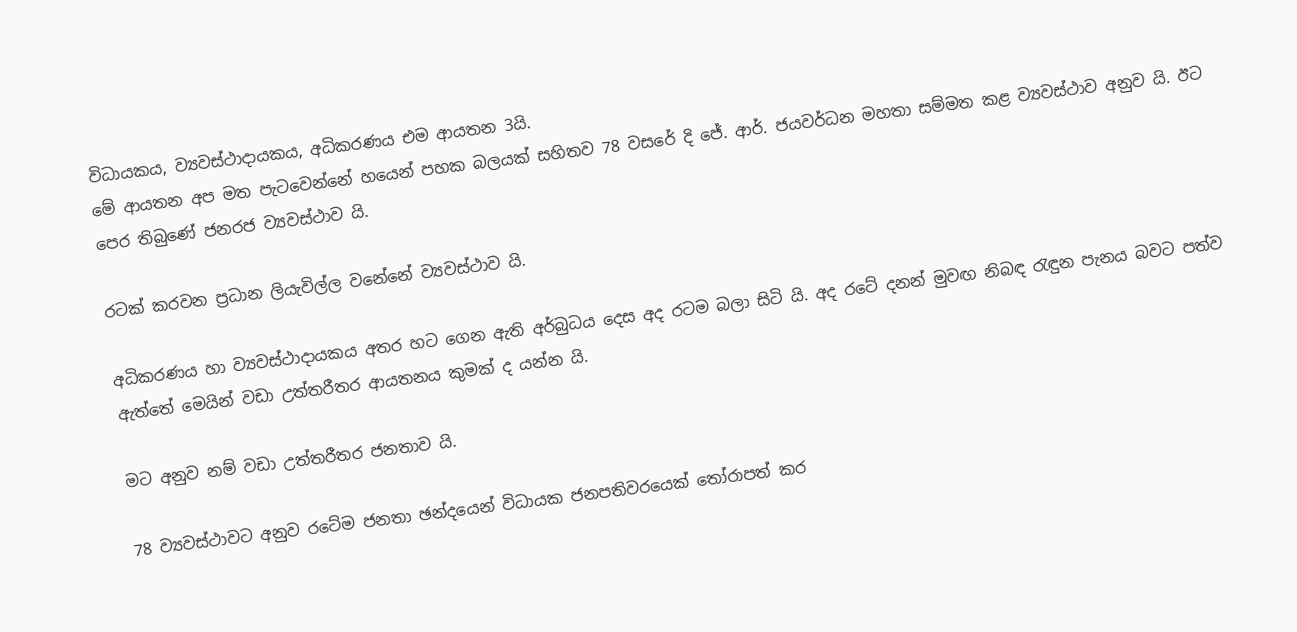විධායකය, ව්‍යවස්ථාදායකය, අධිකරණය එම ආයතන 3යි.
මේ ආයතන අප මත පැටවෙන්නේ හයෙන් පහක බලයක් සහිතව 78 වසරේ දි ජේ. ආර්. ජයවර්ධන මහතා සම්මත කළ ව්‍යවස්ථාව අනුව යි. ඊට පෙර තිබුණේ ජනරජ ව්‍යවස්ථාව යි.

රටක් කරවන ප්‍රධාන ලියැවිල්ල වනේනේ ව්‍යවස්ථාව යි.

අධිකරණය හා ව්‍යවස්ථාදායකය අතර හට ගෙන ඇති අර්බුධය දෙස අද රටම බලා සිටි යි. අද රටේ දනන් මුවඟ නිබඳ රැඳුන පැනය බවට පත්ව ඇත්තේ මෙයින් වඩා උත්තරීතර ආයතනය කුමක් ද යන්න යි.

මට අනුව නම් වඩා උත්තරීතර ජනතාව යි.

78 ව්‍යවස්ථාවට අනුව රටේම ජනතා ඡන්දයෙන් විධායක ජනපතිවරයෙක් තෝරාපත් කර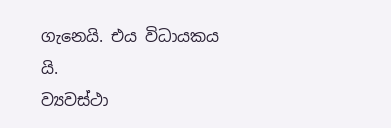ගැනෙයි. එය විධායකය යි.
ව්‍යවස්ථා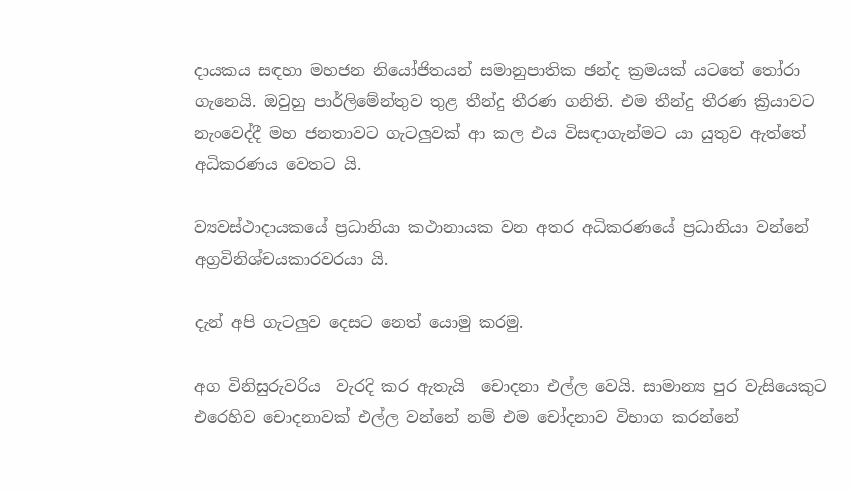දායකය සඳහා මහජන නියෝජිතයන් සමානුපාතික ඡන්ද ක්‍රමයක් යටතේ තෝරා ගැනෙයි. ඔවුහු පාර්ලිමේන්තුව තුළ තීන්දු තීරණ ගනිති. එම තීන්දු තීරණ ක්‍රියාවට නැංවෙද්දී මහ ජනතාවට ගැටලුවක් ආ කල එය විසඳාගැන්මට යා යුතුව ඇත්තේ අධිකරණය වෙතට යි.

ව්‍යවස්ථාදායකයේ ප්‍රධානියා කථානායක වන අතර අධිකරණයේ ප්‍රධානියා වන්නේ අග්‍රවිනිශ්චයකාරවරයා යි.

දැන් අපි ගැටලුව දෙසට නෙත් යොමු කරමු.

අග විනිසුරුවරිය  වැරදි කර ඇතැයි  චොදනා එල්ල වෙයි. සාමාන්‍ය පුර වැසියෙකුට එරෙහිව චොදනාවක් එල්ල වන්නේ නම් එම චෝදනාව විභාග කරන්නේ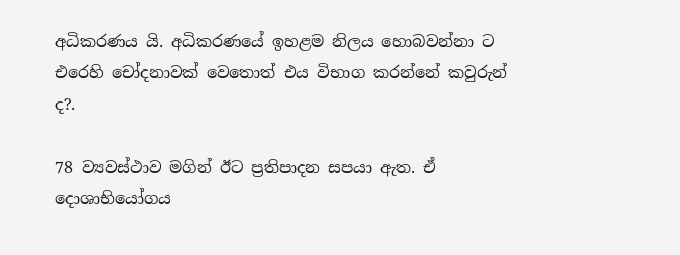අධිකරණය යි. අධිකරණයේ ඉහළම නිලය හොබවන්නා ට එරෙහි චෝදනාවක් වෙතොත් එය විභාග කරන්නේ කවුරුන් ද?.

78 ව්‍යවස්ථාව මගින් ඊට ප්‍රතිපාදන සපයා ඇත. ඒ දොශාභියෝගය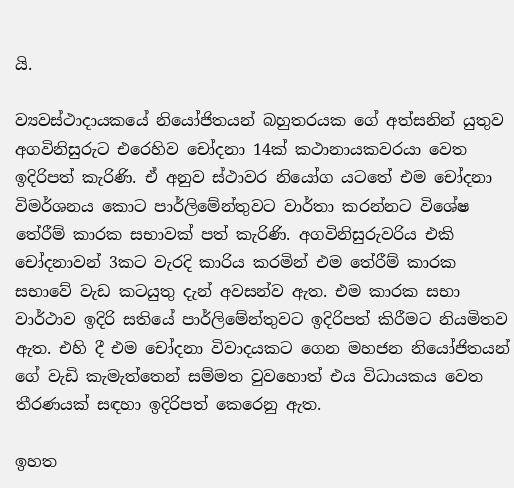යි.

ව්‍යවස්ථාදායකයේ නියෝජිතයන් බහුතරයක ගේ අත්සනින් යුතුව අගවිනිසුරුට එරෙහිව චෝදනා 14ක් කථානායකවරයා වෙත ඉදිරිපත් කැරිණි. ඒ අනුව ස්ථාවර නියෝග යටතේ එම චෝදනා විමර්ශනය කොට පාර්ලිමේන්තුවට වාර්තා කරන්නට විශේෂ තේරීම් කාරක සභාවක් පත් කැරිණි. අගවිනිසුරුවරිය එකි චෝදනාවන් 3කට වැරදි කාරිය කරමින් එම තේරීම් කාරක සභාවේ වැඩ කටයුතු දැන් අවසන්ව ඇත. එම කාරක සභා වාර්ථාව ඉදිරි සතියේ පාර්ලිමේන්තුවට ඉදිරිපත් කිරීමට නියමිතව ඇත. එහි දී එම චෝදනා විවාදයකට ගෙන මහජන නියෝජිතයන් ගේ වැඩි කැමැත්තෙන් සම්මත වුවහොත් එය විධායකය වෙත තීරණයක් සඳහා ඉදිරිපත් කෙරෙනු ඇත.

ඉහත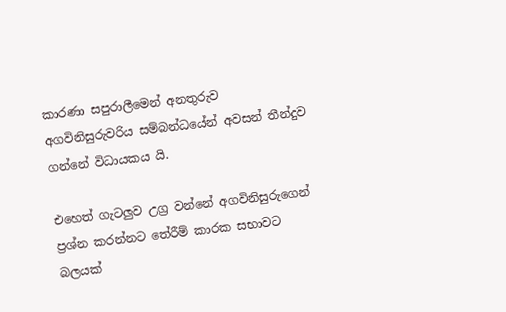කාරණා සපුරාලීමෙන් අනතුරුව අගවිනිසුරුවරිය සම්බන්ධයේන් අවසන් තීන්දුව ගන්නේ විධායකය යි.

එහෙත් ගැටලුව උග්‍ර වන්නේ අගවිනිසුරුගෙන් ප්‍රශ්න කරන්නට තේරීම් කාරක සභාවට බලයක්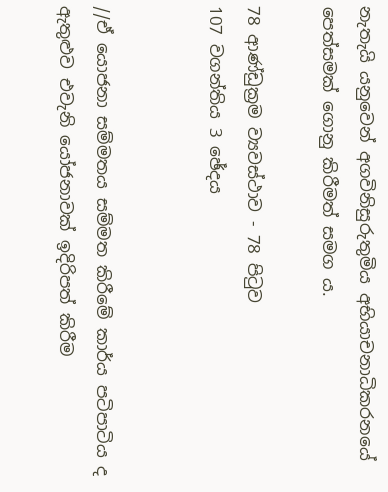නැතැයි යනුවෙන් අගවිනිසුරුතුමිය අභියාචනාධිකරනයේ පෙත්සමක් ගොනු කිරීමත් සමග ය.

78 ආණ්ඩුක්‍රම ව්‍යවස්ථාව - 78 පිටුව
107 වගන්තිය 3 ඡේදය


//ඒ යොජනා සම්මතය සම්මත කිරීමේ කාර්ය පටිපාටිය ද ඇතුළුව එවැනි යෝජනාවක් ඉදිරිපත් කිරීම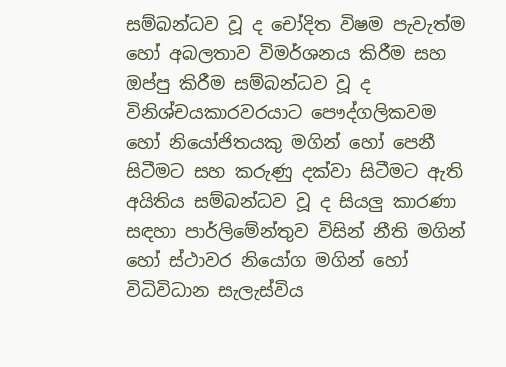සම්බන්ධව වූ ද චෝදිත විෂම පැවැත්ම හෝ අබලතාව විමර්ශනය කිරීම සහ ඔප්පු කිරීම සම්බන්ධව වූ ද විනිශ්චයකාරවරයාට පෞද්ගලිකවම හෝ නියෝජිතයකු මගින් හෝ පෙනී සිටීමට සහ කරුණු දක්වා සිටීමට ඇති අයිතිය සම්බන්ධව වූ ද සියලු කාරණා සඳහා පාර්ලිමේන්තුව විසින් නීති මගින් හෝ ස්ථාවර නියෝග මගින් හෝ විධිවිධාන සැලැස්විය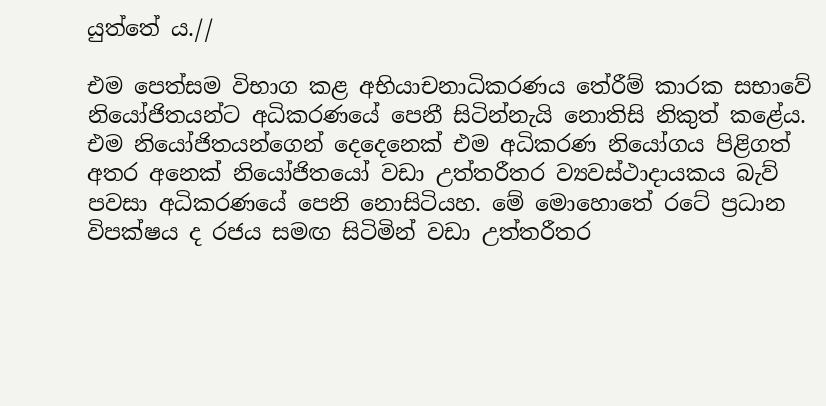යුත්තේ ය.//

එම පෙත්සම විභාග කළ අභියාචනාධිකරණය තේරීම් කාරක සභාවේ නියෝජිතයන්ට අධිකරණයේ පෙනී සිටින්නැයි නොතිසි නිකුත් කළේය. එම නියෝජිතයන්ගෙන් දෙදෙනෙක් එම අධිකරණ නියෝගය පිළිගත් අතර අනෙක් නියෝජිතයෝ වඩා උත්තරීතර ව්‍යවස්ථාදායකය බැව් පවසා අධිකරණයේ පෙනි නොසිටියහ. මේ මොහොතේ රටේ ප්‍රධාන විපක්ෂය ද රජය සමඟ සිටිමින් වඩා උත්තරීතර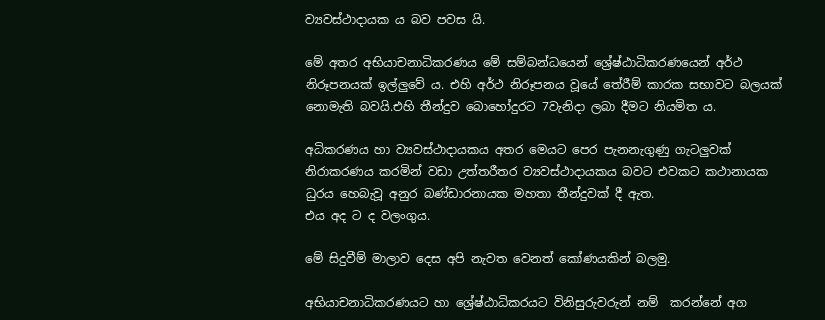ව්‍යවස්ථාදායක ය බව පවස යි.

මේ අතර අභියාචනාධිකරණය මේ සම්බන්ධයෙන් ශ්‍රේෂ්ඨාධිකරණයෙන් අර්ථ නිරූපනයක් ඉල්ලුවේ ය. එහි අර්ථ නිරූපනය වූයේ තේරීම් කාරක සභාවට බලයක් නොමැති බවයි.එහි තීන්දුව බොහෝදුරට 7වැනිදා ලබා දීමට නියමිත ය.

අධිකරණය හා ව්‍යවස්ථාදායකය අතර මෙයට පෙර පැනනැගුණු ගැටලුවක් නිරාකරණය කරමින් වඩා උත්තරීතර ව්‍යවස්ථාදායකය බවට එවකට කථානායක ධුරය හෙබැවූ අනුර බණ්ඩාරනායක මහතා තීන්දුවක් දී ඇත.
එය අද ට ද වලංගුය.

මේ සිදුවීම් මාලාව දෙස අපි නැවත වෙනත් කෝණයකින් බලමු.

අභියාචනාධිකරණයට හා ශ්‍රේෂ්ඨාධිකරයට විනිසුරුවරුන් නම්  කරන්නේ අග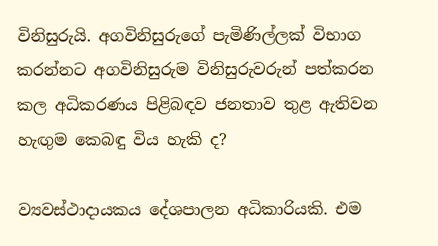විනිසුරුයි. අගවිනිසුරුගේ පැමිණිල්ලක් විභාග කරන්නට අගවිනිසුරුම විනිසුරුවරුන් පත්කරන කල අධිකරණය පිළිබඳව ජනතාව තුළ ඇතිවන හැඟුම කෙබඳු විය හැකි ද?

ව්‍යවස්ථාදායකය දේශපාලන අධිකාරියකි. එම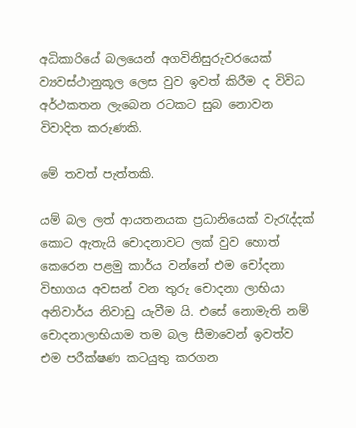අධිකාරියේ බලයෙන් අගවිනිසුරුවරයෙක් ව්‍යවස්ථානුකූල ලෙස වුව ඉවත් කිරීම ද විවිධ අර්ථකතන ලැබෙන රටකට සුබ නොවන විවාදිත කරුණකි.

මේ තවත් පැත්තකි.

යම් බල ලත් ආයතනයක ප්‍රධානියෙක් වැරැද්දක් කොට ඇතැයි චොදනාවට ලක් වුව හොත් කෙරෙන පළමු කාර්ය වන්නේ එම චෝදනා විභාගය අවසන් වන තුරු චොදනා ලාභියා අනිවාර්ය නිවාඩු යැවීම යි. එසේ නොමැති නම් චොදනාලාභියාම තම බල සීමාවෙන් ඉවත්ව එම පරීක්ෂණ කටයුතු කරගන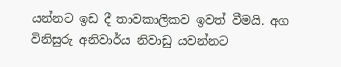යන්නට ඉඩ දී තාවකාලිකව ඉවත් වීමයි. අග විනිසුරු අනිවාර්ය නිවාඩු යවන්නට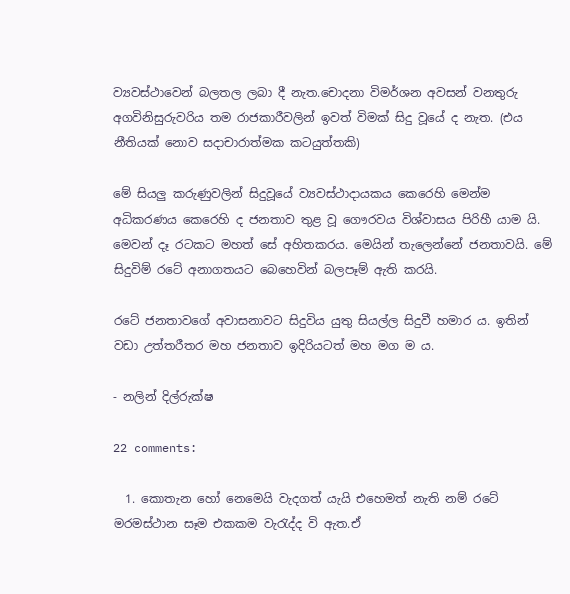ව්‍යවස්ථාවෙන් බලතල ලබා දී නැත.චොදනා විමර්ශන අවසන් වනතුරු අගවිනිසුරුවරිය තම රාජකාරීවලින් ඉවත් විමක් සිදු වූයේ ද නැත. (එය නීතියක් නොව සදාචාරාත්මක කටයුත්තකි)

මේ සියලු කරුණුවලින් සිදුවූයේ ව්‍යවස්ථාදායකය කෙරෙහි මෙන්ම අධිකරණය කෙරෙහි ද ජනතාව තුළ වූ ගෞරවය විශ්වාසය පිරිහී යාම යි.
මෙවන් දෑ රටකට මහත් සේ අහිතකරය. මෙයින් තැලෙන්නේ ජනතාවයි. මේ සිදුවිම් රටේ අනාගතයට බෙහෙවින් බලපෑම් ඇති කරයි.

රටේ ජනතාවගේ අවාසනාවට සිදුවිය යුතු සියල්ල සිදුවී හමාර ය. ඉතින් වඩා උත්තරීතර මහ ජනතාව ඉදිරියටත් මහ මග ම ය.

- නලින් දිල්රුක්ෂ

22 comments:

  1. කොතැන හෝ නෙමෙයි වැදගත් යැයි එහෙමත් නැති නම් රටේ මරමස්ථාන සෑම එකකම වැරැද්ද වි ඇත.ඒ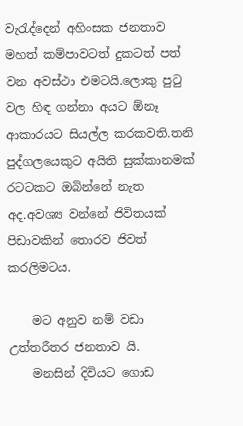වැරැද්දෙන් අහිංසක ජනතාව මහත් කම්පාවටත් දුකටත් පත් වන අවස්ථා එමටයි.ලොකු පුටු වල හිඳ ගන්නා අයට ඕනෑ ආකාරයට සියල්ල කරකවති.තනි පුද්ගලයෙකුට අයිති සුක්කානමක් රටටකට ඔබින්නේ නැත අද.අවශ්‍ය වන්නේ ජිවිතයක් පිඩාවකින් තොරව ජිවත් කරලිමටය.

    මට අනුව නම් වඩා උත්තරීතර ජනතාව යි.
    මනසින් දිවියට ගොඩ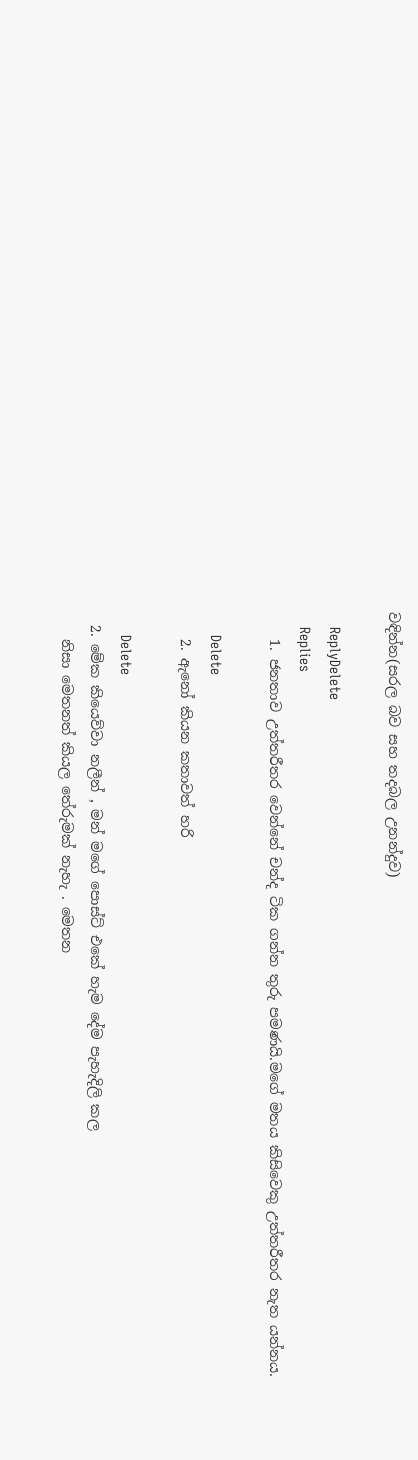වඳින්න(සරල බව සහ තදබල උනන්දුව)

    ReplyDelete
    Replies
    1. ජනතාව උත්තරීතර වෙන්නේ චන්ද ටික ගන්න තුරු පමණයි.මගේ මතය කිසිවෙකු උත්තරීතර නැත යන්නය.

      Delete
    2. ඇනෝ කියන කතාවත් හරි

      Delete
  2. මේක කියෙව්වා නලීන් , මන් මගේ පොස්ට් එකේ හැම දේම පැහැදිලි කල
    නිසා මෙතනත් කියල තේරුමක් නැහැ . මෙතන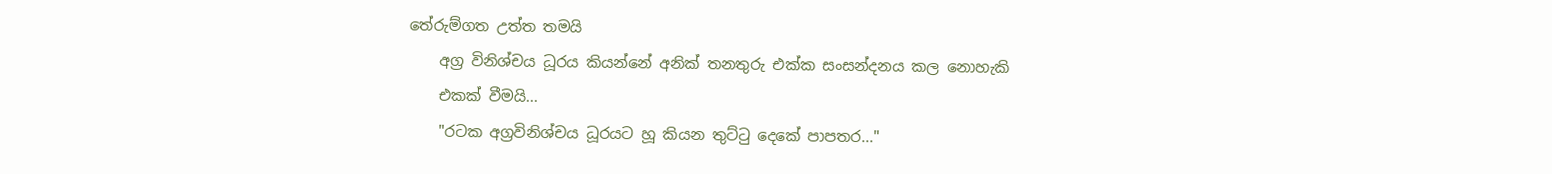තේරුම්ගත උත්ත තමයි
    අග්‍ර විනිශ්චය ධූරය කියන්නේ අනික් තනතුරු එක්ක සංසන්දනය කල නොහැකි
    එකක් වීමයි...
    "රටක අග්‍රවිනිශ්චය ධූරයට හූ කියන තුට්ටු දෙකේ පාපතර..."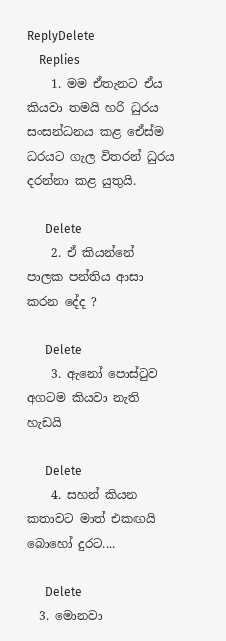ReplyDelete
    Replies
    1. මම ඒතැනට ඒය කියවා තමයි හරි ධුරය සංසන්ධනය කළ ඒෙස්ම ධරයට ගැල විතරන් ධුරය දරන්නා කළ යුතුයි.

      Delete
    2. ඒ කියන්නේ පාලක පන්තිය ආසා කරන දේද ?

      Delete
    3. ඇනෝ පොස්ටුව අගටම කියවා නැති හැඩයි

      Delete
    4. සහන් කියන කතාවට මාත් එකඟයි බොහෝ දුරට....

      Delete
  3. මොනවා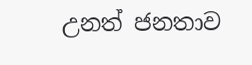උනත් ජනතාව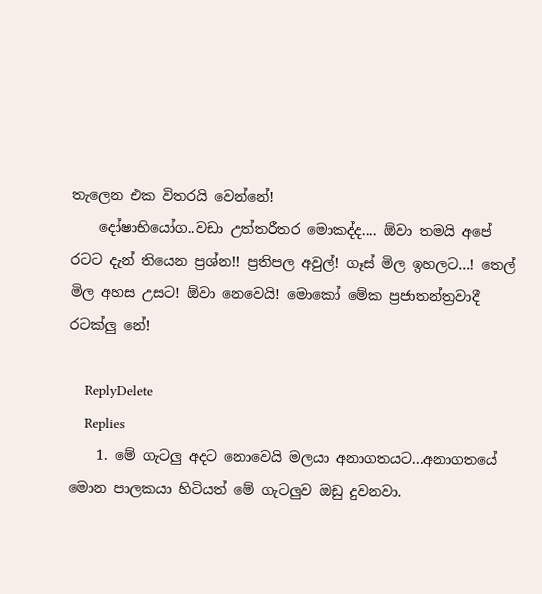තැලෙන එක විතරයි වෙන්නේ!
    දෝෂාභියෝග..වඩා උත්තරීතර මොකද්ද.... ඕවා තමයි අපේ රටට දැන් තියෙන ප්‍රශ්න!! ප්‍රතිපල අවුල්! ගෑස් මිල ඉහලට...! තෙල් මිල අහස උසට! ඕවා නෙවෙයි! මොකෝ මේක ප්‍රජාතන්ත්‍රවාදී රටක්ලු නේ!

    ReplyDelete
    Replies
    1. මේ ගැටලු අදට නොවෙයි මලයා අනාගතයට...අනාගතයේ මොන පාලකයා හිටියත් මේ ගැටලුව ඔඩු දුවනවා.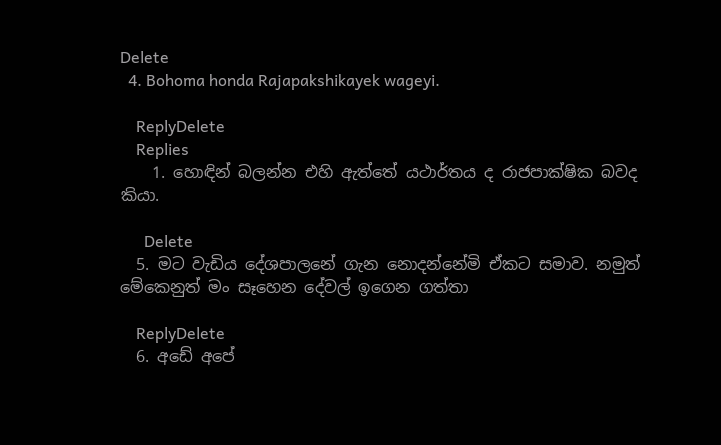Delete
  4. Bohoma honda Rajapakshikayek wageyi.

    ReplyDelete
    Replies
    1. හොඳින් බලන්න එහි ඇත්තේ යථාර්තය ද රාජපාක්ෂික බවද කියා.

      Delete
  5. මට වැඩිය දේශපාලනේ ගැන නොදන්නේමි ඒකට සමාව. නමුත් මේකෙනුත් මං සෑහෙන දේවල් ඉගෙන ගත්තා

    ReplyDelete
  6. අඩේ අපේ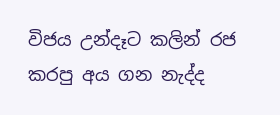විජය උන්දෑට කලින් රජ කරපු අය ගන නැද්ද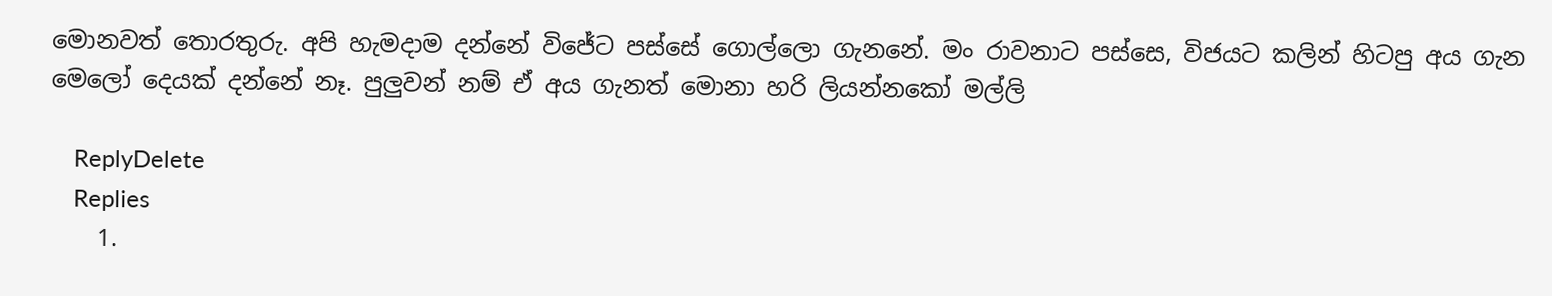මොනවත් තොරතුරු. අපි හැමදාම දන්නේ විජේට පස්සේ ගොල්ලො ගැනනේ. මං රාවනාට පස්සෙ, විජයට කලින් හිටපු අය ගැන මෙලෝ දෙයක් දන්නේ නෑ. පුලුවන් නම් ඒ අය ගැනත් මොනා හරි ලියන්නකෝ මල්ලි

    ReplyDelete
    Replies
    1.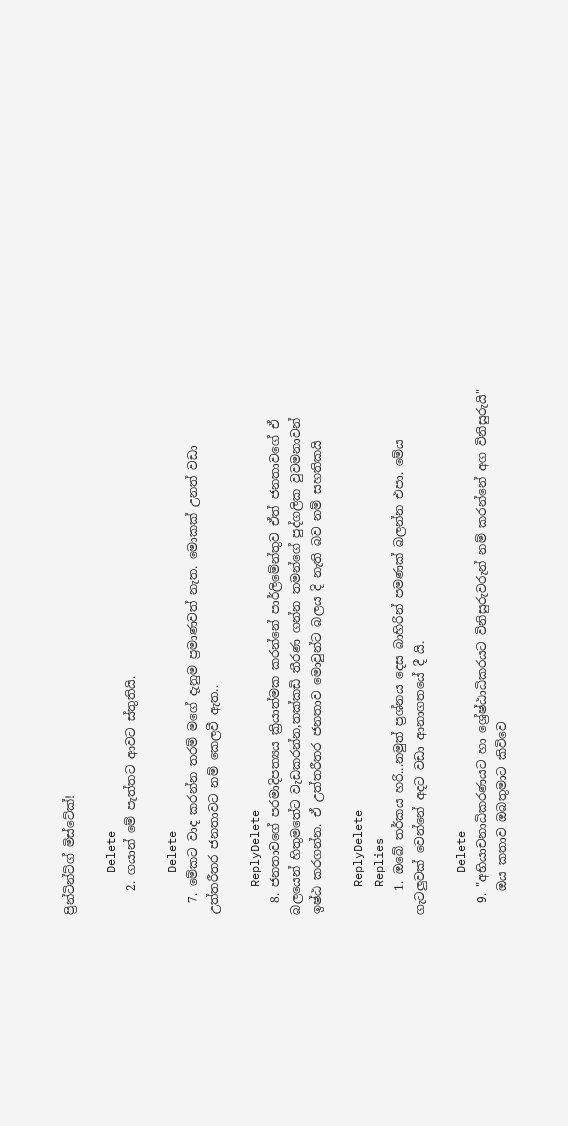ප්‍රින්ටින්ට්ග් මිස්ටේක්!

      Delete
    2. ගයාන් මේ පැත්තට ආවට ස්තුතියි.

      Delete
  7. මේකට වාද කරන්න තරම් මගේ දැනුම ප්‍රමාණවත් නැත. මොකක් උනත් වඩා උත්තරීතර ජනතාවට නම් කෙලවී ඇත..

    ReplyDelete
  8. ජනතාවගේ පරමාදිපත්‍යය ක්‍රියාත්මක කරන්නේ පාර්ලිමේන්තුව ඒත් ජනතාවගේ ඒ බලයෙන් හිතුමතේට වැඩකරන්න,තක්කඩි තීරණ ගන්න තමන්ගේ පුද්ගලික වුවමනාවන් ඉෂ්ඨ කරගන්න. ඒ උත්තරීතර ජනතාව මොවුන්ට බලය දි නැති බව නම් සහතිකයි

    ReplyDelete
    Replies
    1. ඔබේ තර්කය හරි...නමුත් ප්‍රශ්නය දෙස බාහිරින් පමණක් බලන්න එපා. මේය ගැටලුවක් වෙන්නේ අදට වඩා ආනාගතයේ දී යි.

      Delete
  9. "අභියාචනාධිකරණයට හා ශ්‍රේෂ්ඨාධිකරයට විනිසුරුවරුන් නම් කරන්නේ අග විනිසුරුයි"
    ඔය කතාව ඔබතුමාට කිවිවෙ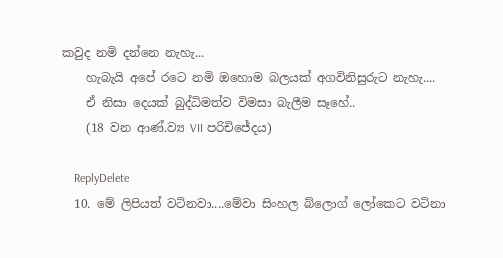කවුද නමි දන්නෙ නැහැ...
    හැබැයි අපේ රටෙ නමි ඔහොම බලයක් අගවිනිසුරුට නැහැ....
    ඒ නිසා දෙයක් බුද්ධිමත්ව විමසා බැලීම සෑහේ..
    (18 වන ආණ්.ව්‍ය VII පරිචිජේදය)

    ReplyDelete
  10. මේ ලිපියත් වටිනවා....මේවා සිංහල බ්ලොග් ලෝකෙට වටිනා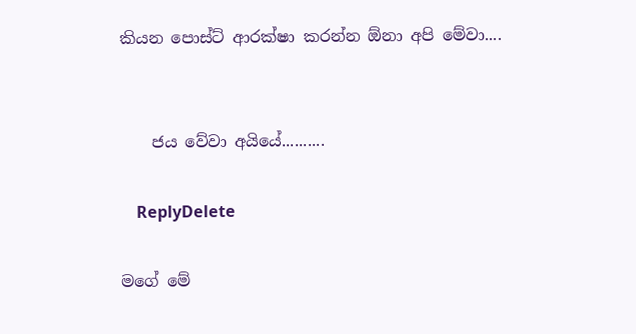කියන පොස්ට් ආරක්ෂා කරන්න ඕනා අපි මේවා....


    ජය වේවා අයියේ..........

    ReplyDelete

මගේ මේ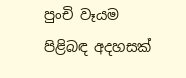පුංචි වෑයම පිළිබඳ අදහසක්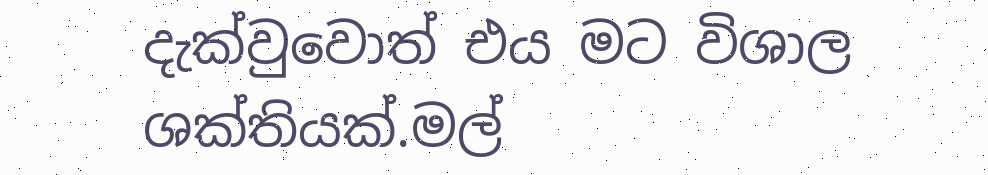දැක්වුවොත් එය මට විශාල ශක්තියක්.මල්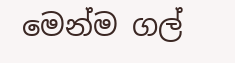මෙන්ම ගල්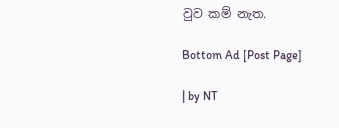වුව කම් නැත.

Bottom Ad [Post Page]

| by NT